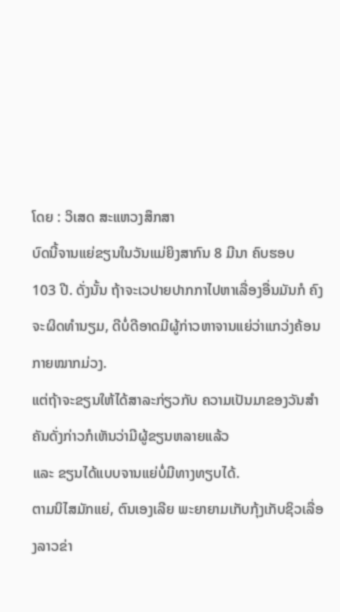ໂດຍ : ວິເສດ ສະແຫວງສຶກສາ
ບົດນີ້ຈານແຍ່ຂຽນໃນວັນແມ່ຍິງສາກົນ 8 ມີນາ ຄົບຮອບ
103 ປີ. ດັ່ງນັ້ນ ຖ້າຈະເວປາຍປາກກາໄປຫາເລື່ອງອື່ນມັນກໍ ຄົງຈະຜິດທຳນຽມ, ດີບໍ່ດີອາດມີຜູ້ກ່າວຫາຈານແຍ່ວ່າແກວ່ງຄ້ອນກາຍໝາກມ່ວງ.
ແຕ່ຖ້າຈະຂຽນໃຫ້ໄດ້ສາລະກ່ຽວກັບ ຄວາມເປັນມາຂອງວັນສຳຄັນດັ່ງກ່າວກໍເຫັນວ່າມີຜູ້ຂຽນຫລາຍແລ້ວ
ແລະ ຂຽນໄດ້ແບບຈານແຍ່ບໍ່ມີທາງທຽບໄດ້.
ຕາມນິໄສມັກແຍ່, ຕົນເອງເລີຍ ພະຍາຍາມເກັບກຸ້ງເກັບຊິວເລື່ອງລາວຂ່າ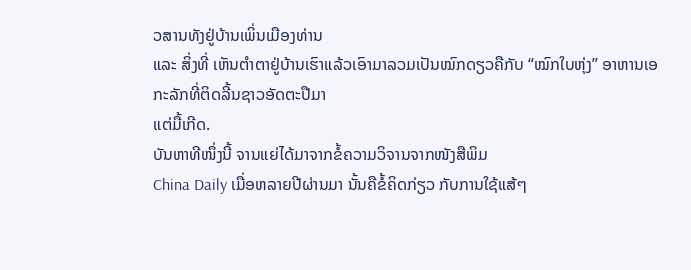ວສານທັງຢູ່ບ້ານເພິ່ນເມືອງທ່ານ
ແລະ ສິ່ງທີ່ ເຫັນຕຳຕາຢູ່ບ້ານເຮົາແລ້ວເອົາມາລວມເປັນໝົກດຽວຄືກັບ “ໝົກໃບຫຸ່ງ” ອາຫານເອກະລັກທີ່ຕິດລີ້ນຊາວອັດຕະປືມາ
ແຕ່ມື້ເກີດ.
ບັນຫາທີໜຶ່ງນີ້ ຈານແຍ່ໄດ້ມາຈາກຂໍ້ຄວາມວິຈານຈາກໜັງສືພິມ
China Daily ເມື່ອຫລາຍປີຜ່ານມາ ນັ້ນຄືຂໍ້ຄິດກ່ຽວ ກັບການໃຊ້ແສ້ໆ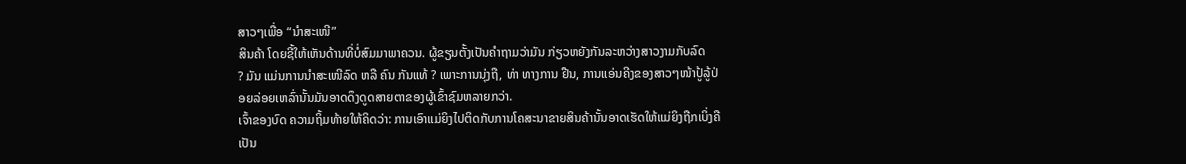ສາວໆເພື່ອ “ນຳສະເໜີ”
ສິນຄ້າ ໂດຍຊີ້ໃຫ້ເຫັນດ້ານທີ່ບໍ່ສົມມາພາຄວນ. ຜູ້ຂຽນຕັ້ງເປັນຄຳຖາມວ່າມັນ ກ່ຽວຫຍັງກັນລະຫວ່າງສາວງາມກັບລົດ
? ມັນ ແມ່ນການນຳສະເໜີລົດ ຫລື ຄົນ ກັນແທ້ ? ເພາະການນຸ່ງຖື, ທ່າ ທາງການ ຢືນ, ການແອ່ນຄີງຂອງສາວໆໜ້າປູ້ລູ້ປ່ອຍລ່ອຍເຫລົ່ານັ້ນມັນອາດດຶງດູດສາຍຕາຂອງຜູ້ເຂົ້າຊົມຫລາຍກວ່າ.
ເຈົ້າຂອງບົດ ຄວາມຖິ້ມທ້າຍໃຫ້ຄິດວ່າ: ການເອົາແມ່ຍິງໄປຕິດກັບການໂຄສະນາຂາຍສິນຄ້ານັ້ນອາດເຮັດໃຫ້ແມ່ຍິງຖືກເບິ່ງຄືເປັນ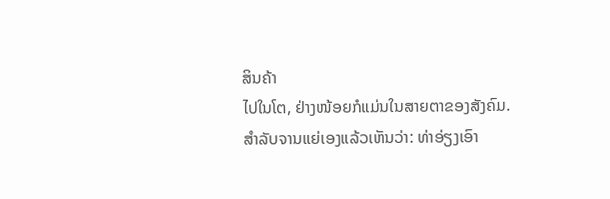ສິນຄ້າ
ໄປໃນໂຕ, ຢ່າງໜ້ອຍກໍແມ່ນໃນສາຍຕາຂອງສັງຄົມ.
ສຳລັບຈານແຍ່ເອງແລ້ວເຫັນວ່າ: ທ່າອ່ຽງເອົາ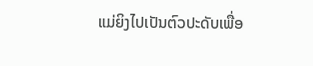ແມ່ຍິງໄປເປັນຕົວປະດັບເພື່ອ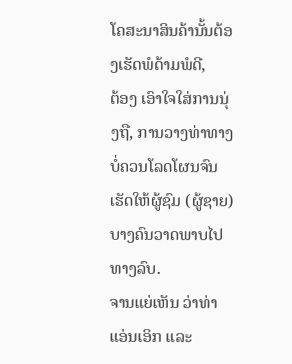ໂຄສະນາສິນຄ້ານັ້ນຕ້ອງເຮັດພໍດ້າມພໍດີ,
ຕ້ອງ ເອົາໃຈໃສ່ການນຸ່ງຖື, ການວາງທ່າທາງບໍ່ຄວນໂລດໂຜນຈົນເຮັດໃຫ້ຜູ້ຊົມ (ຜູ້ຊາຍ) ບາງຄົນວາດພາບໄປທາງລົບ.
ຈານແຍ່ເຫັນ ວ່າທ່າແອ່ນເອິກ ແລະ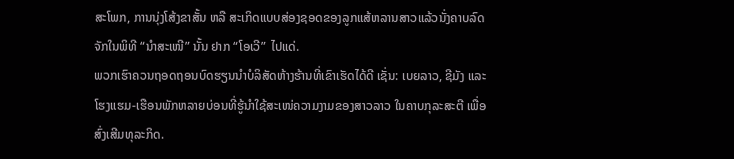ສະໂພກ, ການນຸ່ງໂສ້ງຂາສັ້ນ ຫລື ສະເກິດແບບສ່ອງຊອດຂອງລູກແສ້ຫລານສາວແລ້ວນັ່ງຄາບລົດ ຈັກໃນພິທີ “ນຳສະເໜີ” ນັ້ນ ຢາກ “ໂອເວີ” ໄປແດ່.
ພວກເຮົາຄວນຖອດຖອນບົດຮຽນນຳບໍລິສັດຫ້າງຮ້ານທີ່ເຂົາເຮັດໄດ້ດີ ເຊັ່ນ: ເບຍລາວ, ຊີມັງ ແລະ
ໂຮງແຮມ-ເຮືອນພັກຫລາຍບ່ອນທີ່ຮູ້ນຳໃຊ້ສະເໜ່ຄວາມງາມຂອງສາວລາວ ໃນຄາບກຸລະສະຕີ ເພື່ອສົ່ງເສີມທຸລະກິດ.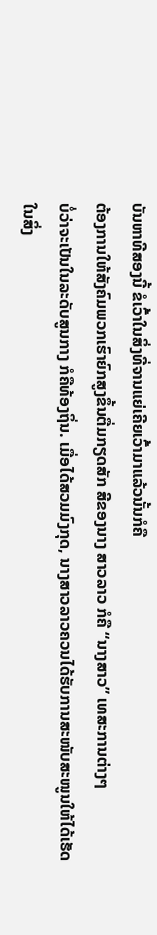ບັນຫາທີສອງນີ້ ຂໍເວົ້າໃນສິ່ງທີ່ຈານແຍ່ເຄີຍເວົ້າມາແລ້ວນັ້ນກໍຄື
ຕ້ອງການໃຫ້ສັງຄົມພວກເຮົາຍົກສູງຂຶ້ນຕື່ມກຽດສັກ ສີຂອງນາງ ສາວລາວ ກໍຄື “ນາງສາວ” ເທສະການຕ່າງໆ
ບໍ່ວ່າຈະເປັນໃນລະດັບສູນກາງ ກໍຄືທ້ອງຖິ່ນ. ເມື່ອໄດ້ສວມມົງກຸດ, ນາງສາວລາວຄວນໄດ້ຮັບການສະໜັບສະໜູນໃຫ້ໄດ້ເຮັດໃນສິ່ງ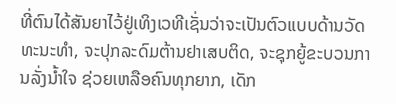ທີ່ຕົນໄດ້ສັນຍາໄວ້ຢູ່ເທິງເວທີເຊັ່ນວ່າຈະເປັນຕົວແບບດ້ານວັດ
ທະນະທຳ, ຈະປຸກລະດົມຕ້ານຢາເສບຕິດ, ຈະຊຸກຍູ້ຂະບວນການລັ່ງນ້ຳໃຈ ຊ່ວຍເຫລືອຄົນທຸກຍາກ, ເດັກ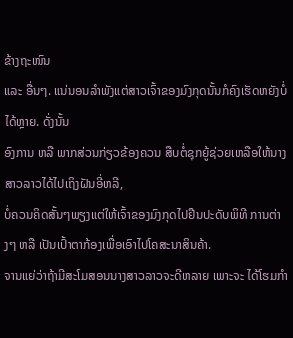ຂ້າງຖະໜົນ
ແລະ ອື່ນໆ. ແນ່ນອນລຳພັງແຕ່ສາວເຈົ້າຂອງມົງກຸດນັ້ນກໍຄົງເຮັດຫຍັງບໍ່ໄດ້ຫຼາຍ. ດັ່ງນັ້ນ
ອົງການ ຫລື ພາກສ່ວນກ່ຽວຂ້ອງຄວນ ສືບຕໍ່ຊຸກຍູ້ຊ່ວຍເຫລືອໃຫ້ນາງສາວລາວໄດ້ໄປເຖິງຝັນອີ່ຫລີ,
ບໍ່ຄວນຄິດສັ້ນໆພຽງແຕ່ໃຫ້ເຈົ້າຂອງມົງກຸດໄປຢືນປະດັບພິທີ ການຕ່າງໆ ຫລື ເປັນເປົ້າຕາກ້ອງເພື່ອເອົາໄປໂຄສະນາສິນຄ້າ.
ຈານແຍ່ວ່າຖ້າມີສະໂມສອນນາງສາວລາວຈະດີຫລາຍ ເພາະຈະ ໄດ້ໂຮມກຳ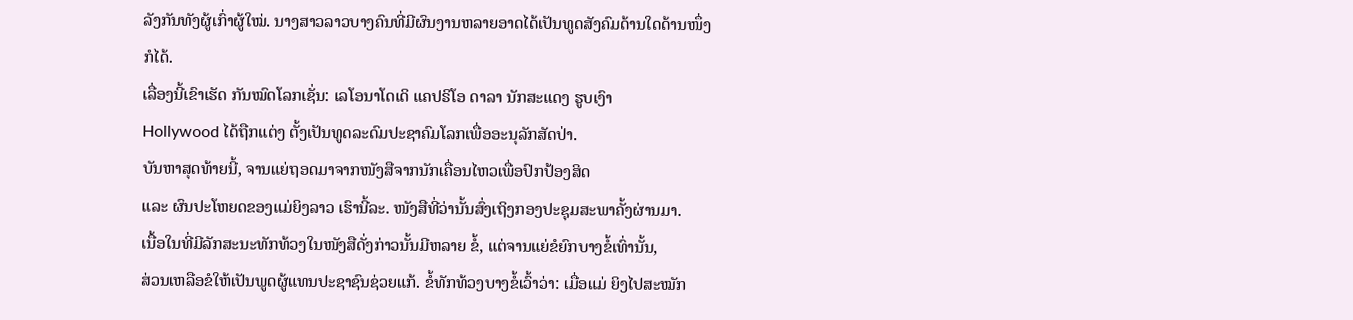ລັງກັນທັງຜູ້ເກົ່າຜູ້ໃໝ່. ນາງສາວລາວບາງຄົນທີ່ມີຜົນງານຫລາຍອາດໄດ້ເປັນທູດສັງຄົມດ້ານໃດດ້ານໜຶ່ງກໍໄດ້.
ເລື່ອງນີ້ເຂົາເຮັດ ກັນໝົດໂລກເຊັ່ນ: ເລໂອນາໂດເດິ ແຄປຣິໂອ ດາລາ ນັກສະແດງ ຮູບເງົາ
Hollywood ໄດ້ຖືກແຕ່ງ ຕັ້ງເປັນທູດລະດົມປະຊາຄົມໂລກເພື່ອອະນຸລັກສັດປ່າ.
ບັນຫາສຸດທ້າຍນີ້, ຈານແຍ່ຖອດມາຈາກໜັງສືຈາກນັກເຄື່ອນໄຫວເພື່ອປົກປ້ອງສິດ
ແລະ ຜົນປະໂຫຍດຂອງແມ່ຍິງລາວ ເຮົານີ້ລະ. ໜັງສືທີ່ວ່ານັ້ນສົ່ງເຖິງກອງປະຊຸມສະພາຄັ້ງຜ່ານມາ.
ເນື້ອໃນທີ່ມີລັກສະນະທັກທ້ວງໃນໜັງສືດັ່ງກ່າວນັ້ນມີຫລາຍ ຂໍ້, ແຕ່ຈານແຍ່ຂໍຍົກບາງຂໍ້ເທົ່ານັ້ນ,
ສ່ວນເຫລືອຂໍໃຫ້ເປັນພູດຜູ້ແທນປະຊາຊົນຊ່ວຍແກ້. ຂໍ້ທັກທ້ວງບາງຂໍ້ເວົ້າວ່າ: ເມື່ອແມ່ ຍິງໄປສະໝັກ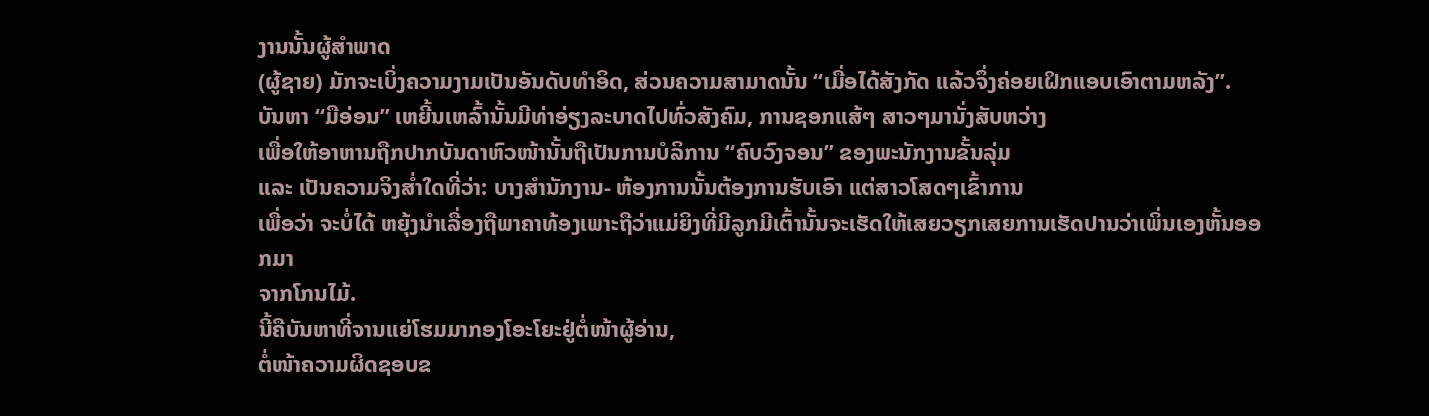ງານນັ້ນຜູ້ສຳພາດ
(ຜູ້ຊາຍ) ມັກຈະເບິ່ງຄວາມງາມເປັນອັນດັບທຳອິດ, ສ່ວນຄວາມສາມາດນັ້ນ “ເມື່ອໄດ້ສັງກັດ ແລ້ວຈຶ່ງຄ່ອຍເຝິກແອບເອົາຕາມຫລັງ”.
ບັນຫາ “ມືອ່ອນ” ເຫຍີ້ນເຫລົ້ານັ້ນມີທ່າອ່ຽງລະບາດໄປທົ່ວສັງຄົມ, ການຊອກແສ້ໆ ສາວໆມານັ່ງສັບຫວ່າງ
ເພື່ອໃຫ້ອາຫານຖືກປາກບັນດາຫົວໜ້ານັ້ນຖືເປັນການບໍລິການ “ຄົບວົງຈອນ” ຂອງພະນັກງານຂັ້ນລຸ່ມ
ແລະ ເປັນຄວາມຈິງສ່ຳໃດທີ່ວ່າ: ບາງສຳນັກງານ- ຫ້ອງການນັ້ນຕ້ອງການຮັບເອົາ ແຕ່ສາວໂສດໆເຂົ້າການ
ເພື່ອວ່າ ຈະບໍ່ໄດ້ ຫຍຸ້ງນຳເລື່ອງຖືພາຄາທ້ອງເພາະຖືວ່າແມ່ຍິງທີ່ມີລູກມີເຕົ້ານັ້ນຈະເຮັດໃຫ້ເສຍວຽກເສຍການເຮັດປານວ່າເພິ່ນເອງຫັ້ນອອກມາ
ຈາກໂກນໄມ້.
ນີ້ຄືບັນຫາທີ່ຈານແຍ່ໂຮມມາກອງໂອະໂຍະຢູ່ຕໍ່ໜ້າຜູ້ອ່ານ,
ຕໍ່ໜ້າຄວາມຜິດຊອບຂ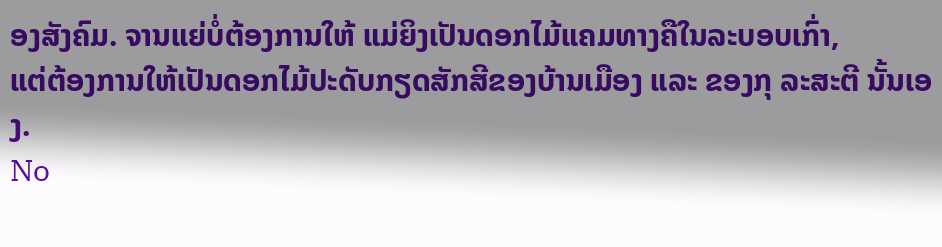ອງສັງຄົມ. ຈານແຍ່ບໍ່ຕ້ອງການໃຫ້ ແມ່ຍິງເປັນດອກໄມ້ແຄມທາງຄືໃນລະບອບເກົ່າ,
ແຕ່ຕ້ອງການໃຫ້ເປັນດອກໄມ້ປະດັບກຽດສັກສີຂອງບ້ານເມືອງ ແລະ ຂອງກຸ ລະສະຕີ ນັ້ນເອງ.
No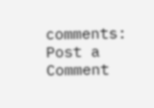comments:
Post a Comment